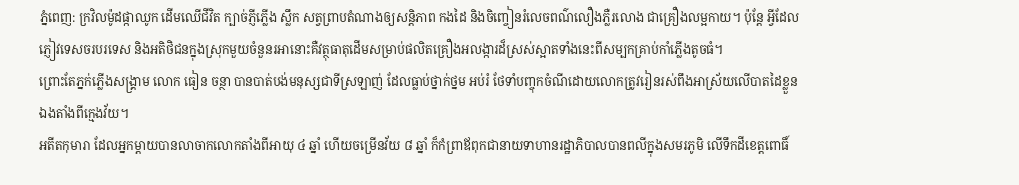ភ្នំពេញ: ក្រវិលម៉ូដផ្កាឈូក ដើមឈើជីវិត ក្បាច់ភ្ញីភ្លើង ស្លឹក សត្វព្រាបតំណាងឲ្យសន្ដិភាព កងដៃ និងចិញ្ចៀនរំលេចពណ៌លឿងភ្លឺរលោង ជាគ្រឿងលម្អកាយ។ ប៉ុន្ដែ អ្វីដែលភ្ញៀវទេសចរបរទេស និងអតិថិជនក្នុងស្រុកមួយចំនួនរអានោះគឺវត្ថុធាតុដើមសម្រាប់ផលិតគ្រឿងអលង្ការដ៏ស្រស់ស្អាតទាំងនេះពីសម្បកគ្រាប់កាំភ្លើងតូចធំ។
ព្រោះតែភ្នក់ភ្លើងសង្គ្រាម លោក ធៀន ចន្ថា បានបាត់បង់មនុស្សជាទីស្រឡាញ់ ដែលធ្លាប់ថ្នាក់ថ្នម អប់រំ ថែទាំបញ្ចុកចំណីដោយលោកត្រូវរៀនរស់ពឹងអាស្រ័យលើបាតដៃខ្លួនឯងតាំងពីក្មេងវ័យ។
អតីតកុមារា ដែលអ្នកម្ដាយបានលាចាកលោកតាំងពីអាយុ ៤ ឆ្នាំ ហើយចម្រើនវ័យ ៨ ឆ្នាំ ក៏កំព្រាឪពុកជានាយទាហានរដ្ឋាភិបាលបានពលីក្នុងសមរភូមិ លើទឹកដីខេត្ដពោធិ៍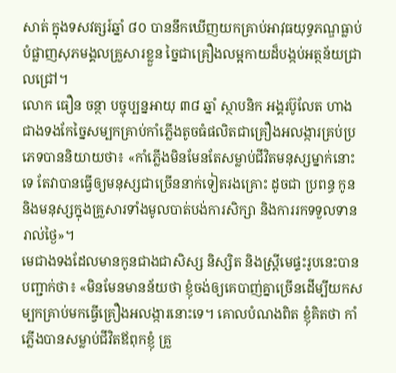សាត់ ក្នុងទសវត្សរ៍ឆ្នាំ ៨០ បាននឹកឃើញយកគ្រាប់អាវុធយុទ្ធភណ្ឌធ្លាប់បំផ្លាញសុភមង្គលគ្រួសារខ្លួន ច្នៃជាគ្រឿងលម្អកាយដ៏បង្កប់អត្ថន័យជ្រាលជ្រៅ។
លោក ធឿន ចន្ថា បច្ចុប្បន្នអាយុ ៣៨ ឆ្នាំ ស្ថាបនិក អង្គរប៊ូលែត ហាងជាងទងកែច្នៃសម្បកគ្រាប់កាំភ្លើងតូចធំផលិតជាគ្រឿងអលង្ការគ្រប់ប្រភេទបាននិយាយថា៖ «កាំភ្លើងមិនមែនតែសម្លាប់ជីវិតមនុស្សម្នាក់នោះទេ តែវាបានធ្វើឲ្យមនុស្សជាច្រើននាក់ទៀតរងគ្រោះ ដូចជា ប្រពន្ធ កូន និងមនុស្សក្នុងគ្រួសារទាំងមូលបាត់បង់ការសិក្សា និងការរកទទួលទានរាល់ថ្ងៃ»។
មេជាងទងដែលមានកូនជាងជាសិស្ស និស្សិត និងស្ដ្រីមេផ្ទះរូបនេះបានបញ្ជាក់ថា៖ «មិនមែនមានន័យថា ខ្ញុំចង់ឲ្យគេបាញ់គ្នាច្រើនដើម្បីយកសម្បកគ្រាប់មកធ្វើគ្រឿងអលង្ការនោះទេ។ គោលបំណងពិត ខ្ញុំគិតថា កាំភ្លើងបានសម្លាប់ជីវិតឪពុកខ្ញុំ គ្រួ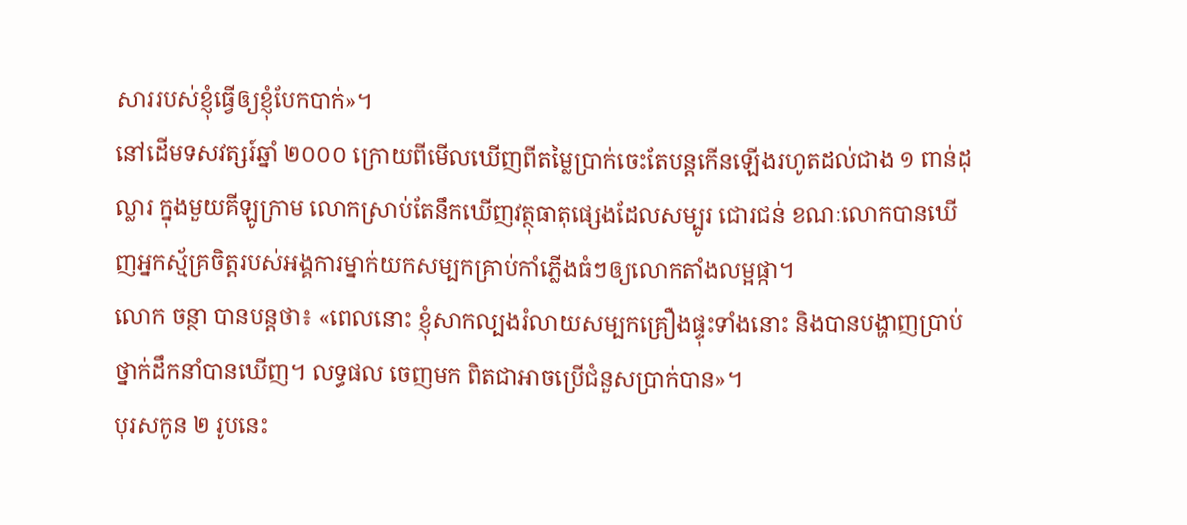សាររបស់ខ្ញុំធ្វើឲ្យខ្ញុំបែកបាក់»។
នៅដើមទសវត្សរ៍ឆ្នាំ ២០០០ ក្រោយពីមើលឃើញពីតម្លៃប្រាក់ចេះតែបន្ដកើនឡើងរហូតដល់ជាង ១ ពាន់ដុល្លារ ក្នុងមួយគីឡូក្រាម លោកស្រាប់តែនឹកឃើញវត្ថុធាតុផ្សេងដែលសម្បូរ ជោរជន់ ខណៈលោកបានឃើញអ្នកស្ម័គ្រចិត្ដរបស់អង្គការម្នាក់យកសម្បកគ្រាប់កាំភ្លើងធំៗឲ្យលោកតាំងលម្អផ្កា។
លោក ចន្ថា បានបន្ដថា៖ «ពេលនោះ ខ្ញុំសាកល្បងរំលាយសម្បកគ្រឿងផ្ទុះទាំងនោះ និងបានបង្ហាញប្រាប់ថ្នាក់ដឹកនាំបានឃើញ។ លទ្ធផល ចេញមក ពិតជាអាចប្រើជំនួសប្រាក់បាន»។
បុរសកូន ២ រូបនេះ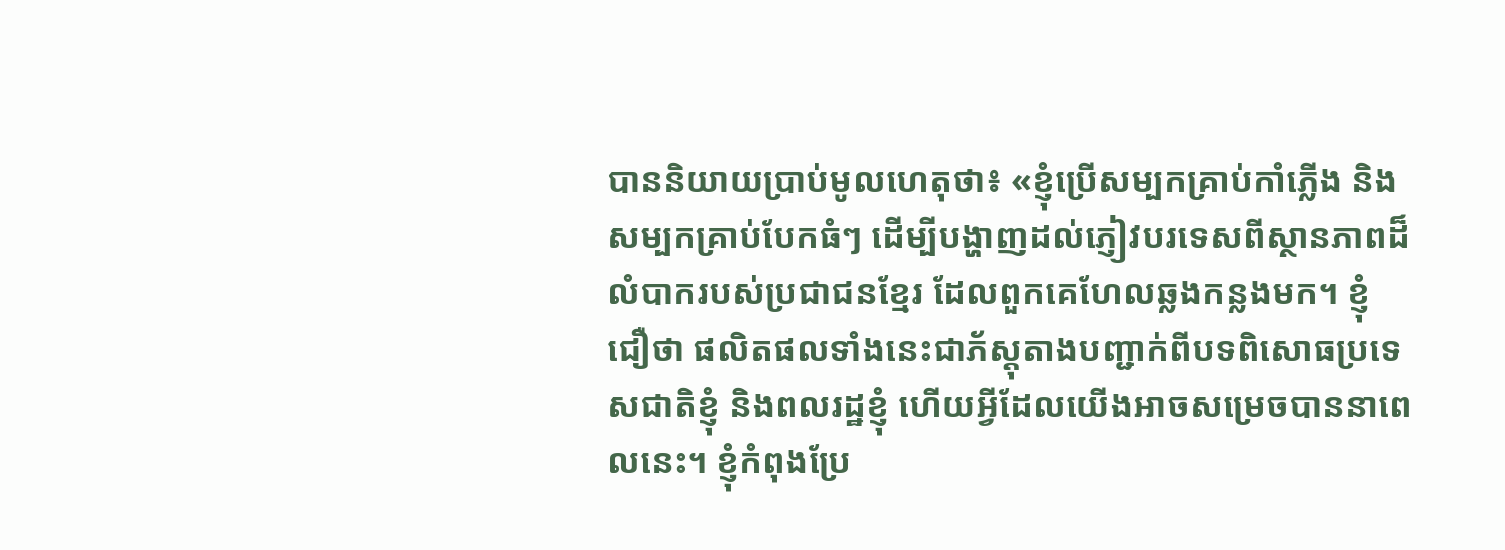បាននិយាយប្រាប់មូលហេតុថា៖ «ខ្ញុំប្រើសម្បកគ្រាប់កាំភ្លើង និងសម្បកគ្រាប់បែកធំៗ ដើម្បីបង្ហាញដល់ភ្ញៀវបរទេសពីស្ថានភាពដ៏លំបាករបស់ប្រជាជនខ្មែរ ដែលពួកគេហែលឆ្លងកន្លងមក។ ខ្ញុំជឿថា ផលិតផលទាំងនេះជាភ័ស្ដុតាងបញ្ជាក់ពីបទពិសោធប្រទេសជាតិខ្ញុំ និងពលរដ្ឋខ្ញុំ ហើយអ្វីដែលយើងអាចសម្រេចបាននាពេលនេះ។ ខ្ញុំកំពុងប្រែ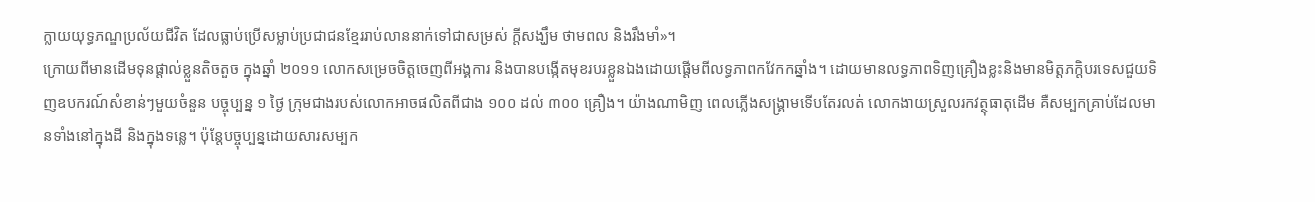ក្លាយយុទ្ធភណ្ឌប្រល័យជីវិត ដែលធ្លាប់ប្រើសម្លាប់ប្រជាជនខ្មែររាប់លាននាក់ទៅជាសម្រស់ ក្ដីសង្ឃឹម ថាមពល និងរឹងមាំ»។
ក្រោយពីមានដើមទុនផ្តាល់ខ្លួនតិចតួច ក្នុងឆ្នាំ ២០១១ លោកសម្រេចចិត្ដចេញពីអង្គការ និងបានបង្កើតមុខរបរខ្លួនឯងដោយផ្ដើមពីលទ្ធភាពកវែកកឆ្នាំង។ ដោយមានលទ្ធភាពទិញគ្រឿងខ្លះនិងមានមិត្ដភក្ដិបរទេសជួយទិញឧបករណ៍សំខាន់ៗមួយចំនួន បច្ចុប្បន្ន ១ ថ្ងៃ ក្រុមជាងរបស់លោកអាចផលិតពីជាង ១០០ ដល់ ៣០០ គ្រឿង។ យ៉ាងណាមិញ ពេលភ្លើងសង្គ្រាមទើបតែរលត់ លោកងាយស្រួលរកវត្ថុធាតុដើម គឺសម្បកគ្រាប់ដែលមានទាំងនៅក្នុងដី និងក្នុងទន្លេ។ ប៉ុន្ដែបច្ចុប្បន្នដោយសារសម្បក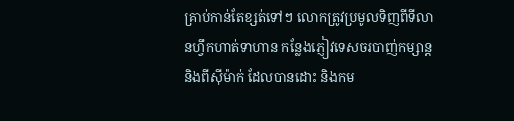គ្រាប់កាន់តែខ្សត់ទៅៗ លោកត្រូវប្រមូលទិញពីទីលានហ្វឹកហាត់ទាហាន កន្លែងភ្ញៀវទេសចរបាញ់កម្សាន្ដ និងពីស៊ីម៉ាក់ ដែលបានដោះ និងកម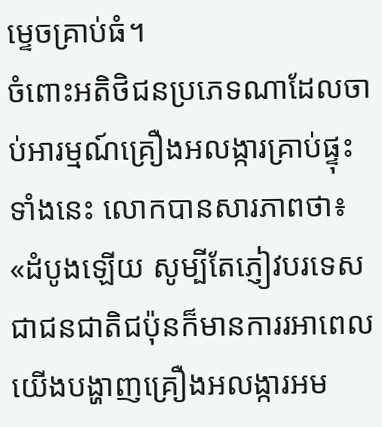ម្ទេចគ្រាប់ធំ។
ចំពោះអតិថិជនប្រភេទណាដែលចាប់អារម្មណ៍គ្រឿងអលង្ការគ្រាប់ផ្ទុះទាំងនេះ លោកបានសារភាពថា៖ «ដំបូងឡើយ សូម្បីតែភ្ញៀវបរទេសជាជនជាតិជប៉ុនក៏មានការរអាពេលយើងបង្ហាញគ្រឿងអលង្ការអម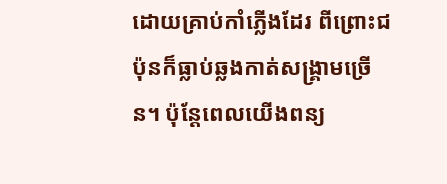ដោយគ្រាប់កាំភ្លើងដែរ ពីព្រោះជប៉ុនក៏ធ្លាប់ឆ្លងកាត់សង្គ្រាមច្រើន។ ប៉ុន្ដែពេលយើងពន្យ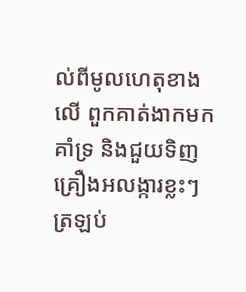ល់ពីមូលហេតុខាងលើ ពួកគាត់ងាកមកគាំទ្រ និងជួយទិញគ្រឿងអលង្ការខ្លះៗត្រឡប់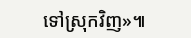ទៅស្រុកវិញ»៕